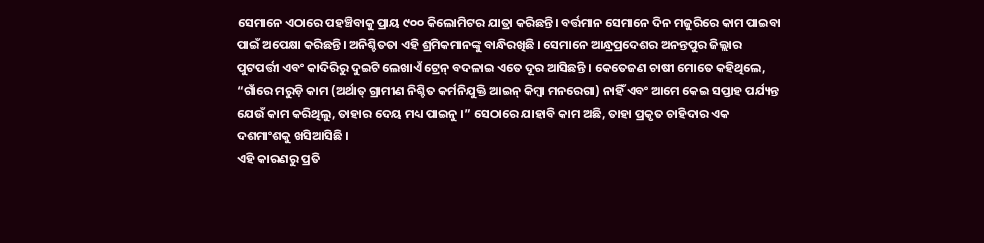ସେମାନେ ଏଠାରେ ପହଞ୍ଚିବାକୁ ପ୍ରାୟ ୯୦୦ କିଲୋମିଟର ଯାତ୍ରା କରିଛନ୍ତି। ବର୍ତ୍ତମାନ ସେମାନେ ଦିନ ମଜୁରିରେ କାମ ପାଇବା ପାଇଁ ଅପେକ୍ଷା କରିଛନ୍ତି। ଅନିଶ୍ଚିତତା ଏହି ଶ୍ରମିକମାନଙ୍କୁ ବାନ୍ଧିରଖିଛି । ସେମାନେ ଆନ୍ଧ୍ରପ୍ରଦେଶର ଅନନ୍ତପୁର ଜିଲ୍ଲାର ପୁଟପର୍ତ୍ତୀ ଏବଂ କାଦିରିରୁ ଦୁଇଟି ଲେଖାଏଁ ଟ୍ରେନ୍ ବଦଳାଇ ଏତେ ଦୂର ଆସିଛନ୍ତି । କେତେଜଣ ଚାଷୀ ମୋତେ କହିଥିଲେ, “ଗାଁରେ ମରୁଡ଼ି କାମ (ଅର୍ଥାତ୍ ଗ୍ରାମୀଣ ନିଶ୍ଚିତ କର୍ମନିଯୁକ୍ତି ଆଇନ୍ କିମ୍ବା ମନରେଗା) ନାହିଁ ଏବଂ ଆମେ କେଇ ସପ୍ତାହ ପର୍ଯ୍ୟନ୍ତ ଯେଉଁ କାମ କରିଥିଲୁ, ତାହାର ଦେୟ ମଧ୍ୟ ପାଇନୁ ।” ସେଠାରେ ଯାହାବି କାମ ଅଛି, ତାହା ପ୍ରକୃତ ଚାହିଦାର ଏକ ଦଶମାଂଶକୁ ଖସିଆସିଛି ।
ଏହି କାରଣରୁ ପ୍ରତି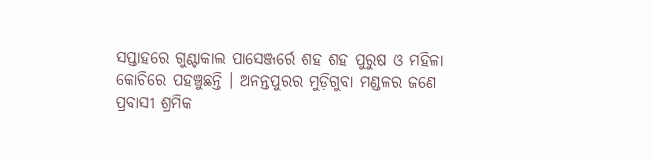ସପ୍ତାହରେ ଗୁଣ୍ଟାକାଲ ପାସେଞ୍ଜର୍ରେ ଶହ ଶହ ପୁରୁଷ ଓ ମହିଳା କୋଚିରେ ପହଞ୍ଚୁଛନ୍ତି । ଅନନ୍ତପୁରର ମୁଡ଼ିଗୁବା ମଣ୍ଡଳର ଜଣେ ପ୍ରବାସୀ ଶ୍ରମିକ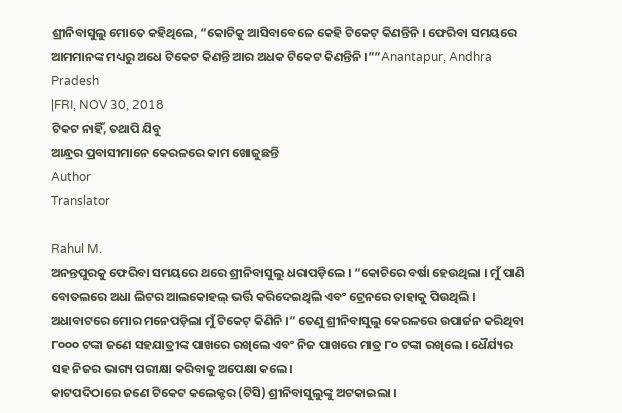ଶ୍ରୀନିବାସୁଲୁ ମୋତେ କହିଥିଲେ, “କୋଚିକୁ ଆସିବାବେଳେ କେହି ଟିକେଟ୍ କିଣନ୍ତିନି । ଫେରିବା ସମୟରେ ଆମମାନଙ୍କ ମଧ୍ୟରୁ ଅଧେ ଟିକେଟ କିଣନ୍ତି ଆର ଅଧକ ଟିକେଟ କିଣନ୍ତିନି ।””Anantapur, Andhra Pradesh
|FRI, NOV 30, 2018
ଟିକଟ ନାହିଁ, ତଥାପି ଯିବୁ
ଆନ୍ଧ୍ରର ପ୍ରବାସୀମାନେ କେରଳରେ କାମ ଖୋଜୁଛନ୍ତି
Author
Translator

Rahul M.
ଅନନ୍ତପୁରକୁ ଫେରିବା ସମୟରେ ଥରେ ଶ୍ରୀନିବାସୁଲୁ ଧରାପଡ଼ିଲେ । “କୋଚିରେ ବର୍ଷା ହେଉଥିଲା । ମୁଁ ପାଣି ବୋତଲରେ ଅଧା ଲିଟର ଆଲକୋହଲ୍ ଭର୍ତ୍ତି କରିଦେଇଥିଲି ଏବଂ ଟ୍ରେନରେ ତାହାକୁ ପିଉଥିଲି । ଅଧାବାଟରେ ମୋର ମନେପଡ଼ିଲା ମୁଁ ଟିକେଟ୍ କିଣିନି ।” ତେଣୁ ଶ୍ରୀନିବାସୁଲୁ କେରଳରେ ଉପାର୍ଜନ କରିଥିବା ୮୦୦୦ ଟଙ୍କା ଜଣେ ସହଯାତ୍ରୀଙ୍କ ପାଖରେ ରଖିଲେ ଏବଂ ନିଜ ପାଖରେ ମାତ୍ର ୮୦ ଟଙ୍କା ରଖିଲେ । ଧୈର୍ଯ୍ୟର ସହ ନିଜର ଭାଗ୍ୟ ପରୀକ୍ଷା କରିବାକୁ ଅପେକ୍ଷା କଲେ।
କାଟପଦିଠାରେ ଜଣେ ଟିକେଟ କଲେକ୍ଟର (ଟିସି) ଶ୍ରୀନିବାସୁଲୁଙ୍କୁ ଅଟକାଇଲା ।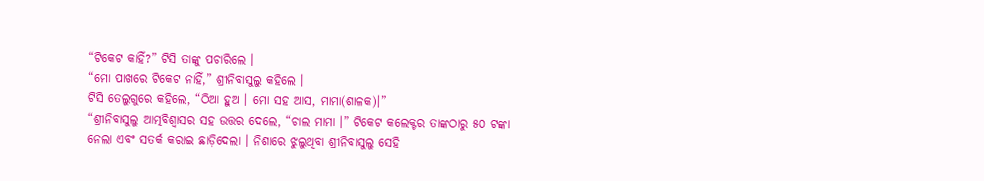“ଟିକେଟ କାହିଁ?” ଟିସି ତାଙ୍କୁ ପଚାରିଲେ ।
“ମୋ ପାଖରେ ଟିକେଟ ନାହିଁ,” ଶ୍ରୀନିବାସୁଲୁ କହିଲେ ।
ଟିସି ତେଲୁଗୁରେ କହିଲେ, “ଠିଆ ହୁଅ । ମୋ ସହ ଆସ, ମାମା(ଶାଳକ)।”
“ଶ୍ରୀନିବାସୁଲୁ ଆତ୍ମବିଶ୍ୱାସର ସହ ଉତ୍ତର ଦେଲେ, “ଚାଲ ମାମା ।” ଟିକେଟ କଲେକ୍ଟର ତାଙ୍କଠାରୁ ୫୦ ଟଙ୍କା ନେଲା ଏବଂ ସତର୍କ କରାଇ ଛାଡ଼ିଦେଲା । ନିଶାରେ ଝୁଲୁଥିବା ଶ୍ରୀନିବାସୁଲୁ ସେହି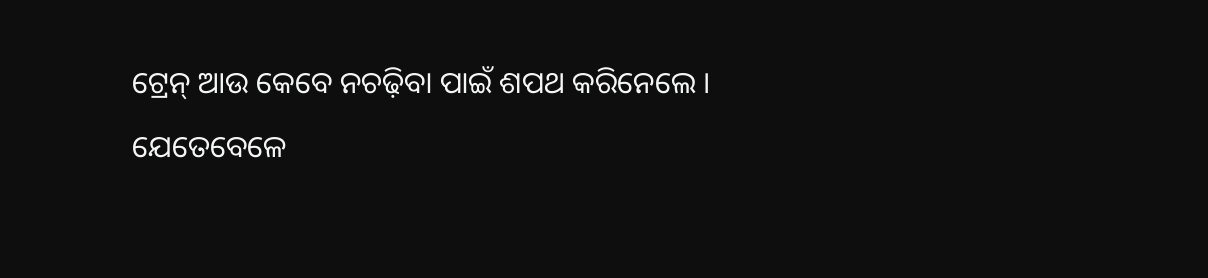ଟ୍ରେନ୍ ଆଉ କେବେ ନଚଢ଼ିବା ପାଇଁ ଶପଥ କରିନେଲେ ।
ଯେତେବେଳେ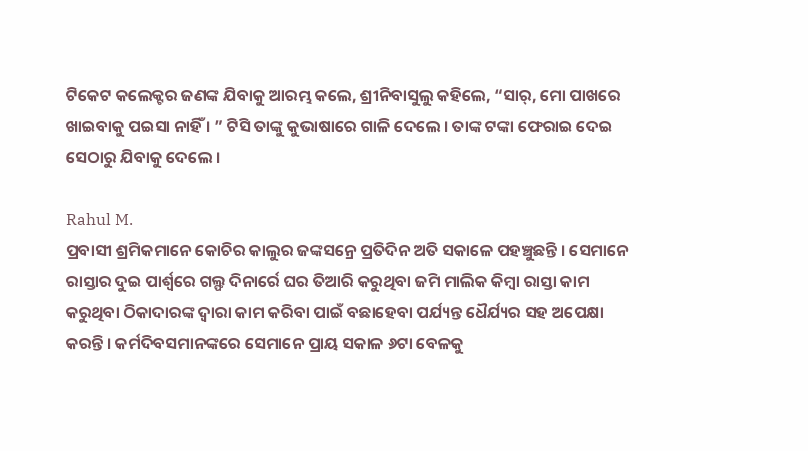ଟିକେଟ କଲେକ୍ଟର ଜଣଙ୍କ ଯିବାକୁ ଆରମ୍ଭ କଲେ, ଶ୍ରୀନିବାସୁଲୁ କହିଲେ, “ସାର୍, ମୋ ପାଖରେ ଖାଇବାକୁ ପଇସା ନାହିଁ । ” ଟିସି ତାଙ୍କୁ କୁଭାଷାରେ ଗାଳି ଦେଲେ । ତାଙ୍କ ଟଙ୍କା ଫେରାଇ ଦେଇ ସେଠାରୁ ଯିବାକୁ ଦେଲେ ।

Rahul M.
ପ୍ରବାସୀ ଶ୍ରମିକମାନେ କୋଚିର କାଲୁର ଜଙ୍କସନ୍ରେ ପ୍ରତିଦିନ ଅତି ସକାଳେ ପହଞ୍ଚୁଛନ୍ତି । ସେମାନେ ରାସ୍ତାର ଦୁଇ ପାର୍ଶ୍ଵରେ ଗଲ୍ଫ ଦିନାର୍ରେ ଘର ତିଆରି କରୁଥିବା ଜମି ମାଲିକ କିମ୍ବା ରାସ୍ତା କାମ କରୁଥିବା ଠିକାଦାରଙ୍କ ଦ୍ୱାରା କାମ କରିବା ପାଇଁ ବଛାହେବା ପର୍ଯ୍ୟନ୍ତ ଧୈର୍ଯ୍ୟର ସହ ଅପେକ୍ଷା କରନ୍ତି । କର୍ମଦିବସମାନଙ୍କରେ ସେମାନେ ପ୍ରାୟ ସକାଳ ୬ଟା ବେଳକୁ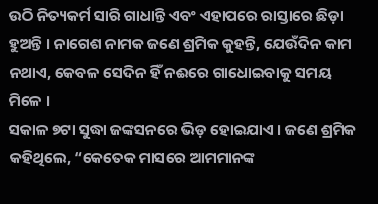ଉଠି ନିତ୍ୟକର୍ମ ସାରି ଗାଧାନ୍ତି ଏବଂ ଏହାପରେ ରାସ୍ତାରେ ଛିଡ଼ା ହୁଅନ୍ତି । ନାଗେଶ ନାମକ ଜଣେ ଶ୍ରମିକ କୁହନ୍ତି, ଯେଉଁଦିନ କାମ ନଥାଏ, କେବଳ ସେଦିନ ହିଁ ନଈରେ ଗାଧୋଇବାକୁ ସମୟ ମିଳେ ।
ସକାଳ ୭ଟା ସୁଦ୍ଧା ଜଙ୍କସନରେ ଭିଡ଼ ହୋଇଯାଏ । ଜଣେ ଶ୍ରମିକ କହିଥିଲେ, “କେତେକ ମାସରେ ଆମମାନଙ୍କ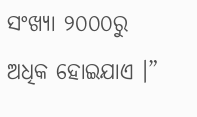ସଂଖ୍ୟା ୨୦୦୦ରୁ ଅଧିକ ହୋଇଯାଏ ।”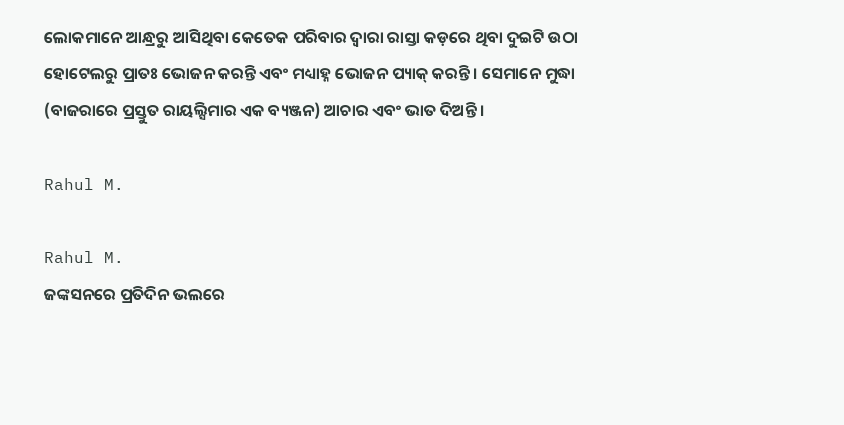ଲୋକମାନେ ଆନ୍ଧ୍ରରୁ ଆସିଥିବା କେତେକ ପରିବାର ଦ୍ୱାରା ରାସ୍ତା କଡ଼ରେ ଥିବା ଦୁଇଟି ଉଠା ହୋଟେଲରୁ ପ୍ରାତଃ ଭୋଜନ କରନ୍ତି ଏବଂ ମଧ୍ୟାହ୍ନ ଭୋଜନ ପ୍ୟାକ୍ କରନ୍ତି । ସେମାନେ ମୁଦ୍ଧା (ବାଜରାରେ ପ୍ରସ୍ତୁତ ରାୟଲ୍ସିମାର ଏକ ବ୍ୟଞ୍ଜନ) ଆଚାର ଏବଂ ଭାତ ଦିଅନ୍ତି ।

Rahul M.

Rahul M.
ଜଙ୍କସନରେ ପ୍ରତିଦିନ ଭଲରେ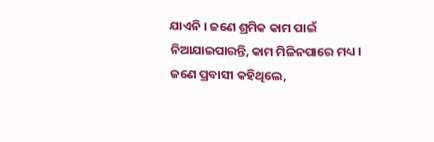ଯାଏନି । ଜଣେ ଶ୍ରମିକ କାମ ପାଇଁ ନିଆଯାଇପାରନ୍ତି, କାମ ମିଳିନପାରେ ମଧ୍ୟ । ଜଣେ ପ୍ରବାସୀ କହିଥିଲେ,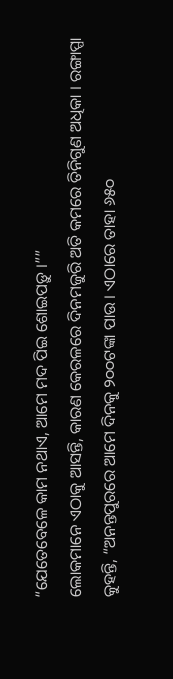“ଯେତେବେଳେ କାମ ନଥାଏ, ଆମେ ମଦ ପିଇ ଶୋଇପଡ଼ୁ ।””
ଲୋକମାନେ ଏଠାକୁ ଆସନ୍ତି, କାରଣ କେରଳରେ ଦିନମଜୁରି ଅତି କମରେ ତିନିଗୁଣ ଅଧିକା । ରଙ୍ଗାପ୍ପା କୁହନ୍ତି, “ଅନନ୍ତପୁରରେ ଆମେ ଦିନକୁ ୨୦୦ଟଙ୍କା ପାଉ । ଏଠାରେ ତାହା ୬୫୦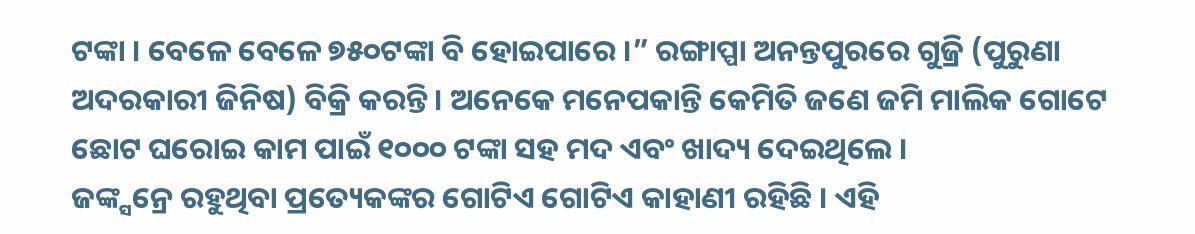ଟଙ୍କା । ବେଳେ ବେଳେ ୭୫୦ଟଙ୍କା ବି ହୋଇପାରେ ।” ରଙ୍ଗାପ୍ପା ଅନନ୍ତପୁରରେ ଗୁଜ୍ରି (ପୁରୁଣା ଅଦରକାରୀ ଜିନିଷ) ବିକ୍ରି କରନ୍ତି । ଅନେକେ ମନେପକାନ୍ତି କେମିତି ଜଣେ ଜମି ମାଲିକ ଗୋଟେ ଛୋଟ ଘରୋଇ କାମ ପାଇଁ ୧୦୦୦ ଟଙ୍କା ସହ ମଦ ଏବଂ ଖାଦ୍ୟ ଦେଇଥିଲେ ।
ଜଙ୍କ୍ସନ୍ରେ ରହୁଥିବା ପ୍ରତ୍ୟେକଙ୍କର ଗୋଟିଏ ଗୋଟିଏ କାହାଣୀ ରହିଛି । ଏହି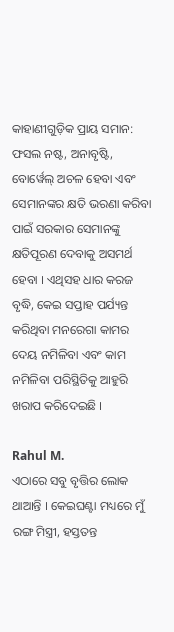କାହାଣୀଗୁଡ଼ିକ ପ୍ରାୟ ସମାନ: ଫସଲ ନଷ୍ଟ, ଅନାବୃଷ୍ଟି, ବୋର୍ୱେଲ୍ ଅଚଳ ହେବା ଏବଂ ସେମାନଙ୍କର କ୍ଷତି ଭରଣା କରିବା ପାଇଁ ସରକାର ସେମାନଙ୍କୁ କ୍ଷତିପୂରଣ ଦେବାକୁ ଅସମର୍ଥ ହେବା । ଏଥିସହ ଧାର କରଜ ବୃଦ୍ଧି, କେଇ ସପ୍ତାହ ପର୍ଯ୍ୟନ୍ତ କରିଥିବା ମନରେଗା କାମର ଦେୟ ନମିଳିବା ଏବଂ କାମ ନମିଳିବା ପରିସ୍ଥିତିକୁ ଆହୁରି ଖରାପ କରିଦେଇଛି ।

Rahul M.
ଏଠାରେ ସବୁ ବୃତ୍ତିର ଲୋକ ଥାଆନ୍ତି । କେଇଘଣ୍ଟା ମଧ୍ୟରେ ମୁଁ ରଙ୍ଗ ମିସ୍ତ୍ରୀ, ହସ୍ତତନ୍ତ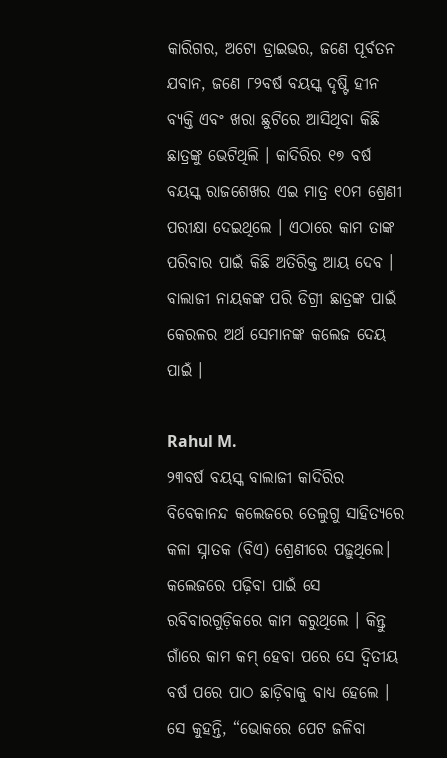କାରିଗର, ଅଟୋ ଡ୍ରାଇଭର, ଜଣେ ପୂର୍ବତନ ଯବାନ, ଜଣେ ୮୨ବର୍ଷ ବୟସ୍କ ଦୃଷ୍ଟି ହୀନ ବ୍ୟକ୍ତି ଏବଂ ଖରା ଛୁଟିରେ ଆସିଥିବା କିଛି ଛାତ୍ରଙ୍କୁ ଭେଟିଥିଲି । କାଦିରିର ୧୭ ବର୍ଷ ବୟସ୍କ ରାଜଶେଖର ଏଇ ମାତ୍ର ୧୦ମ ଶ୍ରେଣୀ ପରୀକ୍ଷା ଦେଇଥିଲେ । ଏଠାରେ କାମ ତାଙ୍କ ପରିବାର ପାଇଁ କିଛି ଅତିରିକ୍ତ ଆୟ ଦେବ । ବାଲାଜୀ ନାୟକଙ୍କ ପରି ଡିଗ୍ରୀ ଛାତ୍ରଙ୍କ ପାଇଁ କେରଳର ଅର୍ଥ ସେମାନଙ୍କ କଲେଜ ଦେୟ ପାଇଁ ।

Rahul M.
୨୩ବର୍ଷ ବୟସ୍କ ବାଲାଜୀ କାଦିରିର ବିବେକାନନ୍ଦ କଲେଜରେ ତେଲୁଗୁ ସାହିତ୍ୟରେ କଳା ସ୍ନାତକ (ବିଏ) ଶ୍ରେଣୀରେ ପଢ଼ୁଥିଲେ। କଲେଜରେ ପଢ଼ିବା ପାଇଁ ସେ ରବିବାରଗୁଡ଼ିକରେ କାମ କରୁଥିଲେ । କିନ୍ତୁ ଗାଁରେ କାମ କମ୍ ହେବା ପରେ ସେ ଦ୍ୱିତୀୟ ବର୍ଷ ପରେ ପାଠ ଛାଡ଼ିବାକୁ ବାଧ୍ୟ ହେଲେ । ସେ କୁହନ୍ତି, “ଭୋକରେ ପେଟ ଜଳିବା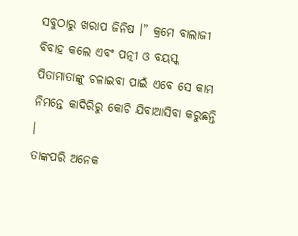ସବୁଠାରୁ ଖରାପ ଜିନିଷ ।” କ୍ରମେ ବାଲାଜୀ ବିବାହ କଲେ ଏବଂ ପତ୍ନୀ ଓ ବୟସ୍କ ପିତାମାତାଙ୍କୁ ଚଳାଇବା ପାଇଁ ଏବେ ସେ କାମ ନିମନ୍ତେ କାଦିରିରୁ କୋଚି ଯିବାଆସିବା କରୁଛନ୍ତି ।
ତାଙ୍କପରି ଅନେକ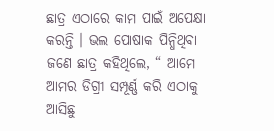ଛାତ୍ର ଏଠାରେ କାମ ପାଇଁ ଅପେକ୍ଷା କରନ୍ତି । ଭଲ ପୋଷାକ ପିନ୍ଧିଥିବା ଜଣେ ଛାତ୍ର କହିଥିଲେ, “ ଆମେ ଆମର ଡିଗ୍ରୀ ସମ୍ପୂର୍ଣ୍ଣ କରି ଏଠାକୁ ଆସିଛୁ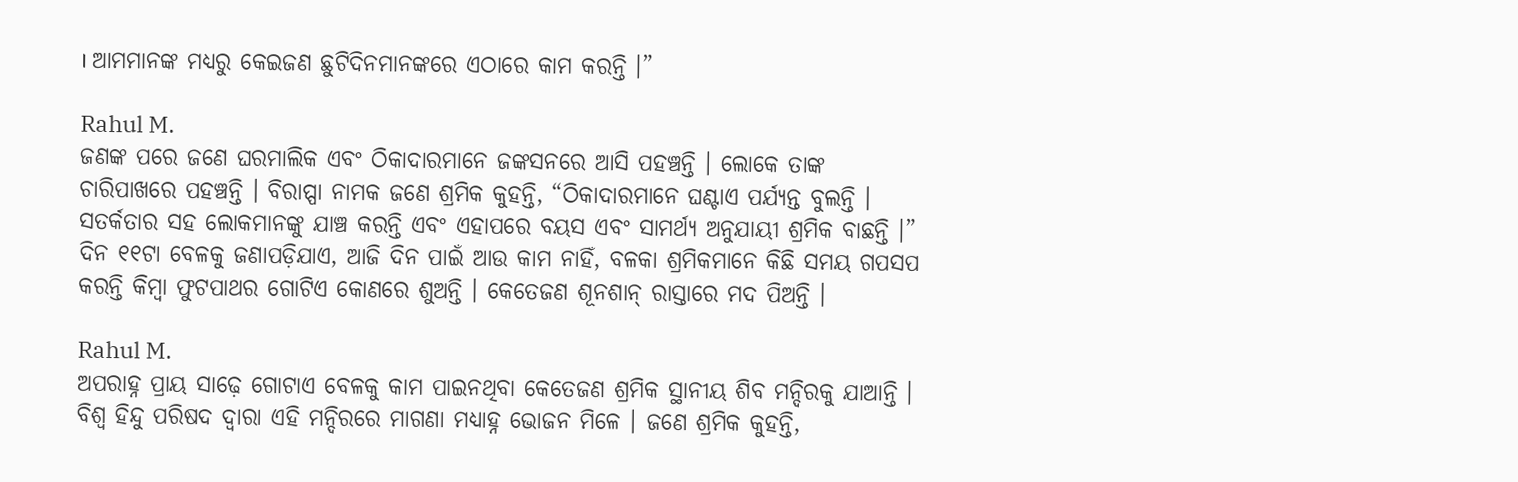। ଆମମାନଙ୍କ ମଧ୍ୟରୁ କେଇଜଣ ଛୁଟିଦିନମାନଙ୍କରେ ଏଠାରେ କାମ କରନ୍ତି ।”

Rahul M.
ଜଣଙ୍କ ପରେ ଜଣେ ଘରମାଲିକ ଏବଂ ଠିକାଦାରମାନେ ଜଙ୍କସନରେ ଆସି ପହଞ୍ଚନ୍ତି । ଲୋକେ ତାଙ୍କ ଚାରିପାଖରେ ପହଞ୍ଚନ୍ତି । ବିରାପ୍ପା ନାମକ ଜଣେ ଶ୍ରମିକ କୁହନ୍ତି, “ଠିକାଦାରମାନେ ଘଣ୍ଟାଏ ପର୍ଯ୍ୟନ୍ତ ବୁଲନ୍ତି । ସତର୍କତାର ସହ ଲୋକମାନଙ୍କୁ ଯାଞ୍ଚ କରନ୍ତି ଏବଂ ଏହାପରେ ବୟସ ଏବଂ ସାମର୍ଥ୍ୟ ଅନୁଯାୟୀ ଶ୍ରମିକ ବାଛନ୍ତି ।” ଦିନ ୧୧ଟା ବେଳକୁ ଜଣାପଡ଼ିଯାଏ, ଆଜି ଦିନ ପାଇଁ ଆଉ କାମ ନାହିଁ, ବଳକା ଶ୍ରମିକମାନେ କିଛି ସମୟ ଗପସପ କରନ୍ତି କିମ୍ବା ଫୁଟପାଥର ଗୋଟିଏ କୋଣରେ ଶୁଅନ୍ତି । କେତେଜଣ ଶୂନଶାନ୍ ରାସ୍ତାରେ ମଦ ପିଅନ୍ତି ।

Rahul M.
ଅପରାହ୍ନ ପ୍ରାୟ ସାଢ଼େ ଗୋଟାଏ ବେଳକୁ କାମ ପାଇନଥିବା କେତେଜଣ ଶ୍ରମିକ ସ୍ଥାନୀୟ ଶିବ ମନ୍ଦିରକୁ ଯାଆନ୍ତି । ବିଶ୍ୱ ହିନ୍ଦୁ ପରିଷଦ ଦ୍ୱାରା ଏହି ମନ୍ଦିରରେ ମାଗଣା ମଧ୍ୟାହ୍ନ ଭୋଜନ ମିଳେ । ଜଣେ ଶ୍ରମିକ କୁହନ୍ତି,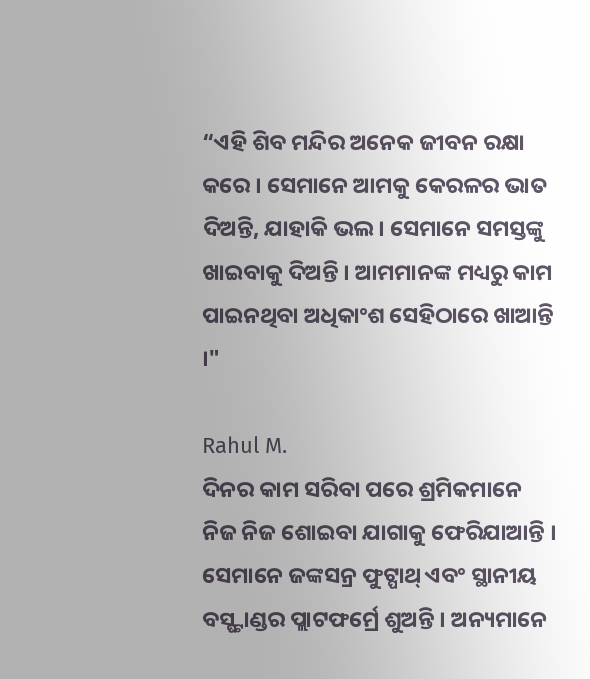“ଏହି ଶିବ ମନ୍ଦିର ଅନେକ ଜୀବନ ରକ୍ଷା କରେ । ସେମାନେ ଆମକୁ କେରଳର ଭାତ ଦିଅନ୍ତି, ଯାହାକି ଭଲ । ସେମାନେ ସମସ୍ତଙ୍କୁ ଖାଇବାକୁ ଦିଅନ୍ତି । ଆମମାନଙ୍କ ମଧ୍ୟରୁ କାମ ପାଇନଥିବା ଅଧିକାଂଶ ସେହିଠାରେ ଖାଆନ୍ତି ।"

Rahul M.
ଦିନର କାମ ସରିବା ପରେ ଶ୍ରମିକମାନେ ନିଜ ନିଜ ଶୋଇବା ଯାଗାକୁ ଫେରିଯାଆନ୍ତି । ସେମାନେ ଜଙ୍କସନ୍ର ଫୁଟ୍ପାଥ୍ ଏବଂ ସ୍ଥାନୀୟ ବସ୍ଷ୍ଟାଣ୍ଡର ପ୍ଲାଟଫର୍ମ୍ରେ ଶୁଅନ୍ତି । ଅନ୍ୟମାନେ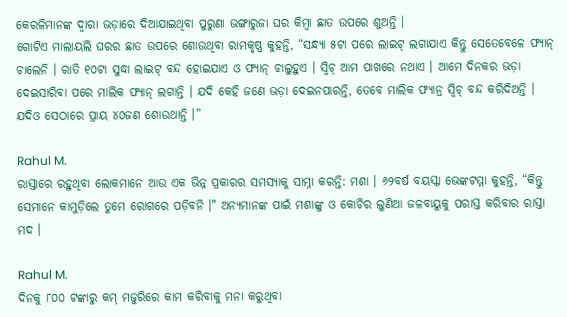କେରଳିମାନଙ୍କ ଦ୍ୱାରା ଭଡ଼ାରେ ଦିଆଯାଇଥିବା ପୁରୁଣା ଭଙ୍ଗାରୁଜା ଘର କିମ୍ବା ଛାତ ଉପରେ ଶୁଅନ୍ତି ।
ଗୋଟିଏ ମାଲାୟଲି ଘରର ଛାତ ଉପରେ ଶୋଉଥିବା ରାମକୃଷ୍ଣ କୁହନ୍ତି, “ସନ୍ଧ୍ୟା ୫ଟା ପରେ ଲାଇଟ୍ ଲଗାଯାଏ କିନ୍ତୁ ସେତେବେଳେ ଫ୍ୟାନ୍ ଚାଲେନି । ରାତି ୧୦ଟା ସୁଦ୍ଧା ଲାଇଟ୍ ବନ୍ଦ ହୋଇଯାଏ ଓ ଫ୍ୟାନ୍ ଚାଲୁହୁଏ । ସ୍ୱିଚ୍ ଆମ ପାଖରେ ନଥାଏ । ଆମେ ଦିନକର ଭଡ଼ା ଦେଇସାରିବା ପରେ ମାଲିକ ଫ୍ୟାନ୍ ଲଗାନ୍ତି । ଯଦି କେହି ଜଣେ ଭଡ଼ା ଦେଇନପାରନ୍ତି, ତେବେ ମାଲିକ ଫ୍ୟାନ୍ର ସ୍ୱିଚ୍ ବନ୍ଦ କରିଦିଅନ୍ତି । ଯଦିଓ ସେଠାରେ ପ୍ରାୟ ୪୦ଜଣ ଶୋଉଥାନ୍ତି ।”

Rahul M.
ରାସ୍ତାରେ ରହୁଥିବା ଲୋକମାନେ ଆଉ ଏକ ଭିନ୍ନ ପ୍ରକାରର ସମସ୍ୟାକୁ ସାମ୍ନା କରନ୍ତି: ମଶା । ୬୨ବର୍ଷ ବୟସ୍କା ଭେଙ୍କଟମ୍ମା କୁହନ୍ତି, “କିନ୍ତୁ ସେମାନେ କାମୁଡ଼ିଲେ ତୁମେ ରୋଗରେ ପଡ଼ିବନି ।" ଅନ୍ୟମାନଙ୍କ ପାଇଁ ମଶାଙ୍କୁ ଓ କୋଚିର ଲୁଣିଆ ଜଳବାୟୁକୁ ପରାସ୍ତ କରିବାର ରାସ୍ତା ମଦ ।

Rahul M.
ଦିନକୁ ୮୦୦ ଟଙ୍କାରୁ କମ୍ ମଜୁରିରେ କାମ କରିବାକୁ ମନା କରୁଥିବା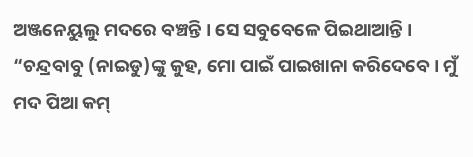ଅଞ୍ଜନେୟୁଲୁ ମଦରେ ବଞ୍ଚନ୍ତି । ସେ ସବୁବେଳେ ପିଇଥାଆନ୍ତି । “ଚନ୍ଦ୍ରବାବୁ (ନାଇଡୁ)ଙ୍କୁ କୁହ, ମୋ ପାଇଁ ପାଇଖାନା କରିଦେବେ । ମୁଁ ମଦ ପିଆ କମ୍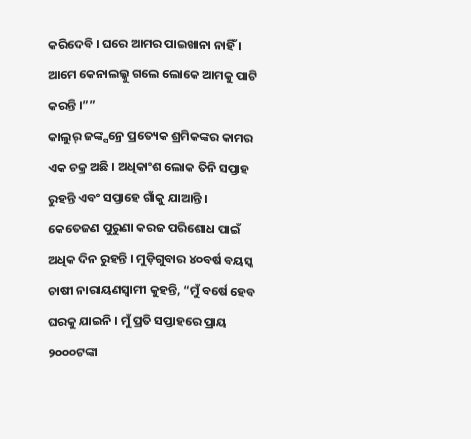କରିଦେବି । ଘରେ ଆମର ପାଇଖାନା ନାହିଁ । ଆମେ କେନାଲଲ୍କୁ ଗଲେ ଲୋକେ ଆମକୁ ପାଟି କରନ୍ତି ।””
କାଲୁର୍ ଜଙ୍କ୍ସନ୍ରେ ପ୍ରତ୍ୟେକ ଶ୍ରମିକଙ୍କର କାମର ଏକ ଚକ୍ର ଅଛି । ଅଧିକାଂଶ ଲୋକ ତିନି ସପ୍ତାହ ରୁହନ୍ତି ଏବଂ ସପ୍ତାହେ ଗାଁକୁ ଯାଆନ୍ତି । କେତେଜଣ ପୁରୁଣା କରଜ ପରିଶୋଧ ପାଇଁ ଅଧିକ ଦିନ ରୁହନ୍ତି । ମୁଡ଼ିଗୁବାର ୪୦ବର୍ଷ ବୟସ୍କ ଚାଷୀ ନାରାୟଣସ୍ୱାମୀ କୁହନ୍ତି, “ମୁଁ ବର୍ଷେ ହେବ ଘରକୁ ଯାଇନି । ମୁଁ ପ୍ରତି ସପ୍ତାହରେ ପ୍ରାୟ ୨୦୦୦ଟଙ୍କା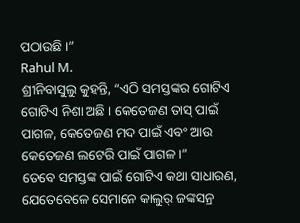ପଠାଉଛି ।”
Rahul M.
ଶ୍ରୀନିବାସୁଲୁ କୁହନ୍ତି, “ଏଠି ସମସ୍ତଙ୍କର ଗୋଟିଏ ଗୋଟିଏ ନିଶା ଅଛି । କେତେଜଣ ତାସ୍ ପାଇଁ ପାଗଳ, କେତେଜଣ ମଦ ପାଇଁ ଏବଂ ଆଉ କେତେଜଣ ଲଟେରି ପାଇଁ ପାଗଳ ।”
ତେବେ ସମସ୍ତଙ୍କ ପାଇଁ ଗୋଟିଏ କଥା ସାଧାରଣ, ଯେତେବେଳେ ସେମାନେ କାଲୁର୍ ଜଙ୍କସନ୍ର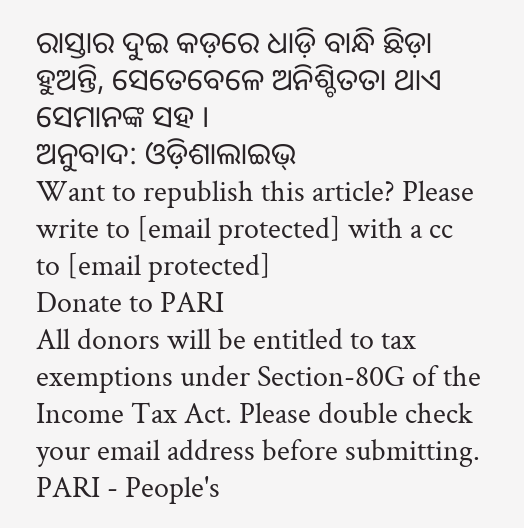ରାସ୍ତାର ଦୁଇ କଡ଼ରେ ଧାଡ଼ି ବାନ୍ଧି ଛିଡ଼ା ହୁଅନ୍ତି, ସେତେବେଳେ ଅନିଶ୍ଚିତତା ଥାଏ ସେମାନଙ୍କ ସହ ।
ଅନୁବାଦ: ଓଡ଼ିଶାଲାଇଭ୍
Want to republish this article? Please write to [email protected] with a cc to [email protected]
Donate to PARI
All donors will be entitled to tax exemptions under Section-80G of the Income Tax Act. Please double check your email address before submitting.
PARI - People's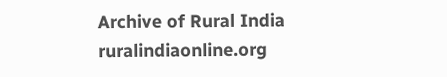Archive of Rural India
ruralindiaonline.org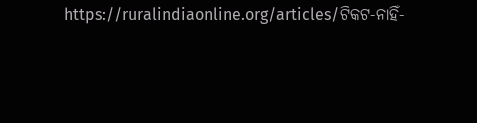https://ruralindiaonline.org/articles/ଟିକଟ-ନାହିଁ-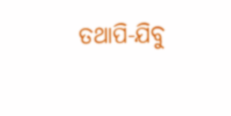ତଥାପି-ଯିବୁ